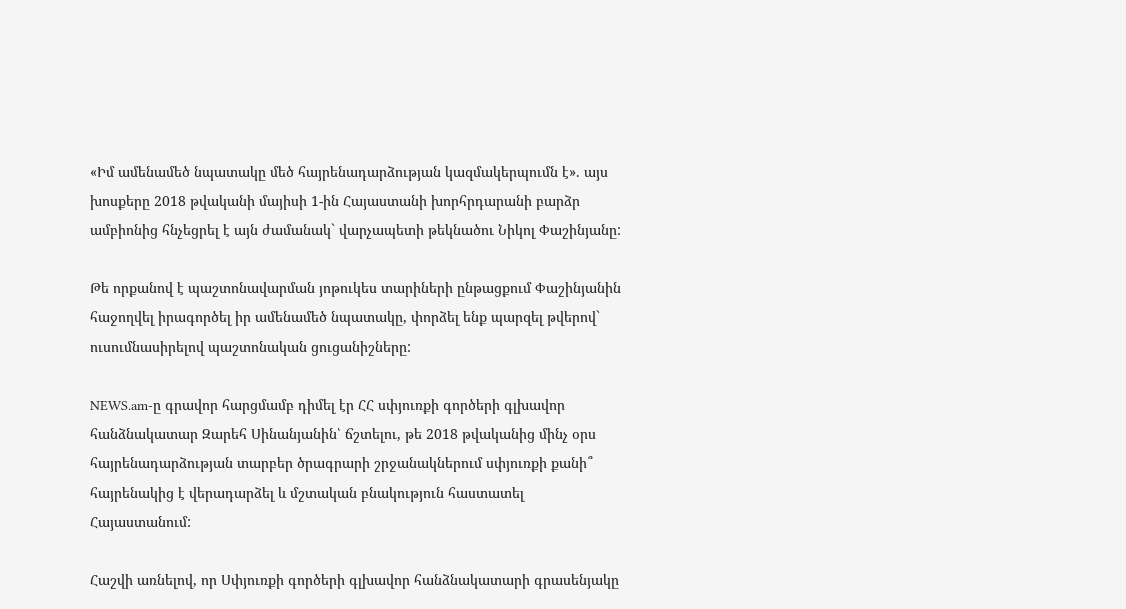«Իմ ամենամեծ նպատակը մեծ հայրենադարձության կազմակերպումն է». այս խոսքերը 2018 թվականի մայիսի 1-ին Հայաստանի խորհրդարանի բարձր ամբիոնից հնչեցրել է այն ժամանակ` վարչապետի թեկնածու Նիկոլ Փաշինյանը:

Թե որքանով է պաշտոնավարման յոթուկես տարիների ընթացքում Փաշինյանին հաջողվել իրագործել իր ամենամեծ նպատակը, փորձել ենք պարզել թվերով` ուսումնասիրելով պաշտոնական ցուցանիշները:

NEWS.am-ը գրավոր հարցմամբ դիմել էր ՀՀ սփյուռքի գործերի գլխավոր հանձնակատար Զարեհ Սինանյանին՝ ճշտելու, թե 2018 թվականից մինչ օրս հայրենադարձության տարբեր ծրագրարի շրջանակներում սփյուռքի քանի՞ հայրենակից է վերադարձել և մշտական բնակություն հաստատել Հայաստանում:

Հաշվի առնելով, որ Սփյուռքի գործերի գլխավոր հանձնակատարի գրասենյակը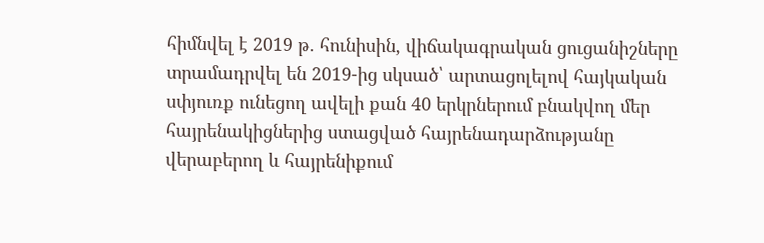հիմնվել է 2019 թ. հունիսին, վիճակագրական ցուցանիշները տրամադրվել են 2019-ից սկսած՝ արտացոլելով հայկական սփյուռք ունեցող ավելի քան 40 երկրներում բնակվող մեր հայրենակիցներից ստացված հայրենադարձությանը վերաբերող և հայրենիքում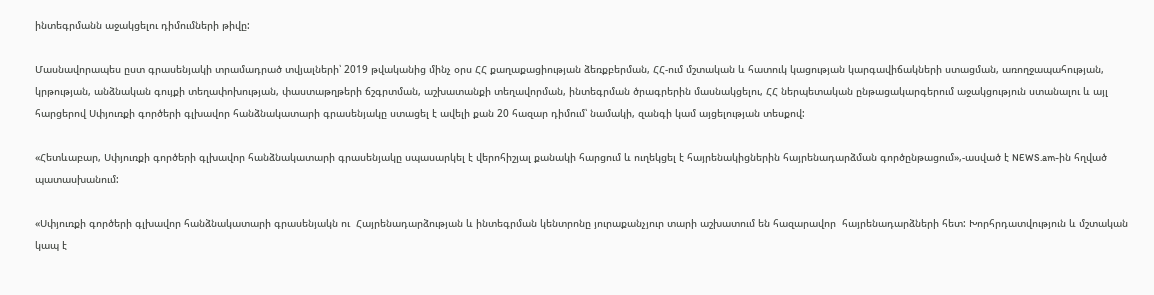ինտեգրմանն աջակցելու դիմումների թիվը:

Մասնավորապես ըստ գրասենյակի տրամադրած տվյալների՝ 2019 թվականից մինչ օրս ՀՀ քաղաքացիության ձեռքբերման, ՀՀ-ում մշտական և հատուկ կացության կարգավիճակների ստացման, առողջապահության, կրթության, անձնական գույքի տեղափոխության, փաստաթղթերի ճշգրտման, աշխատանքի տեղավորման, ինտեգրման ծրագրերին մասնակցելու, ՀՀ ներպետական ընթացակարգերում աջակցություն ստանալու և այլ հարցերով Սփյուռքի գործերի գլխավոր հանձնակատարի գրասենյակը ստացել է ավելի քան 20 հազար դիմում՝ նամակի, զանգի կամ այցելության տեսքով:

«Հետևաբար, Սփյուռքի գործերի գլխավոր հանձնակատարի գրասենյակը սպասարկել է վերոհիշյալ քանակի հարցում և ուղեկցել է հայրենակիցներին հայրենադարձման գործընթացում»,-ասված է NEWS.am-ին հղված պատասխանում:

«Սփյուռքի գործերի գլխավոր հանձնակատարի գրասենյակն ու  Հայրենադարձության և ինտեգրման կենտրոնը յուրաքանչյուր տարի աշխատում են հազարավոր  հայրենադարձների հետ: Խորհրդատվություն և մշտական կապ է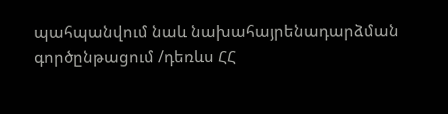պահպանվում նաև նախահայրենադարձման գործընթացում /դեռևս ՀՀ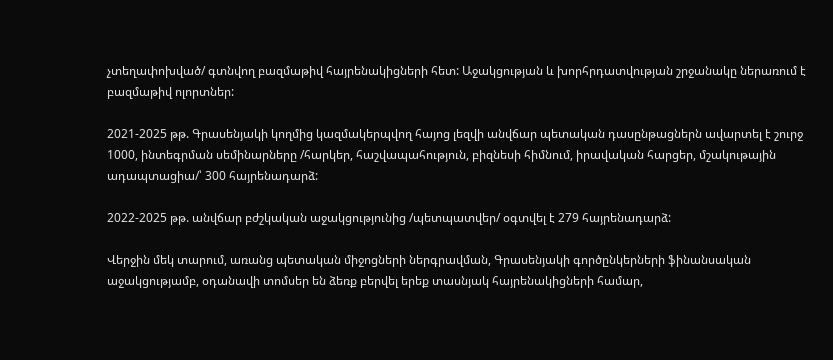չտեղափոխված/ գտնվող բազմաթիվ հայրենակիցների հետ: Աջակցության և խորհրդատվության շրջանակը ներառում է բազմաթիվ ոլորտներ:

2021-2025 թթ. Գրասենյակի կողմից կազմակերպվող հայոց լեզվի անվճար պետական դասընթացներն ավարտել է շուրջ 1000, ինտեգրման սեմինարները /հարկեր, հաշվապահություն, բիզնեսի հիմնում, իրավական հարցեր, մշակութային ադապտացիա/՝ 300 հայրենադարձ:

2022-2025 թթ. անվճար բժշկական աջակցությունից /պետպատվեր/ օգտվել է 279 հայրենադարձ:

Վերջին մեկ տարում, առանց պետական միջոցների ներգրավման, Գրասենյակի գործընկերների ֆինանսական աջակցությամբ, օդանավի տոմսեր են ձեռք բերվել երեք տասնյակ հայրենակիցների համար,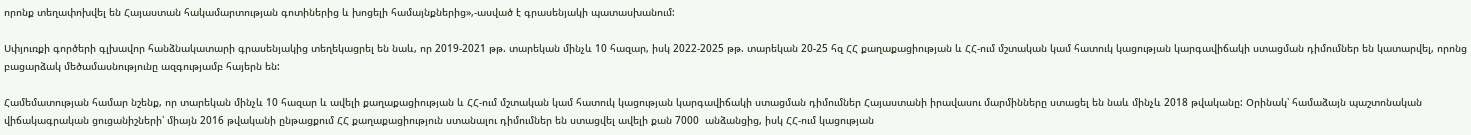որոնք տեղափոխվել են Հայաստան հակամարտության գոտիներից և խոցելի համայնքներից»,-ասված է գրասենյակի պատասխանում:

Սփյուռքի գործերի գլխավոր հանձնակատարի գրասենյակից տեղեկացրել են նաև, որ 2019-2021 թթ. տարեկան մինչև 10 հազար, իսկ 2022-2025 թթ. տարեկան 20-25 հզ ՀՀ քաղաքացիության և ՀՀ-ում մշտական կամ հատուկ կացության կարգավիճակի ստացման դիմումներ են կատարվել, որոնց բացարձակ մեծամասնությունը ազգությամբ հայերն են:

Համեմատության համար նշենք, որ տարեկան մինչև 10 հազար և ավելի քաղաքացիության և ՀՀ-ում մշտական կամ հատուկ կացության կարգավիճակի ստացման դիմումներ Հայաստանի իրավասու մարմինները ստացել են նաև մինչև 2018 թվականը: Օրինակ՝ համաձայն պաշտոնական վիճակագրական ցուցանիշների՝ միայն 2016 թվականի ընթացքում ՀՀ քաղաքացիություն ստանալու դիմումներ են ստացվել ավելի քան 7000  անձանցից, իսկ ՀՀ-ում կացության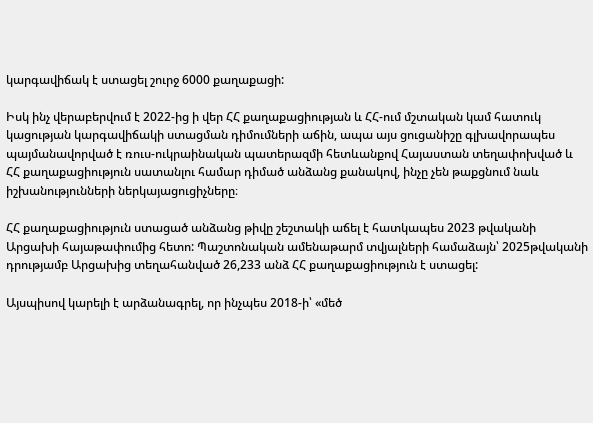կարգավիճակ է ստացել շուրջ 6000 քաղաքացի:

Իսկ ինչ վերաբերվում է 2022-ից ի վեր ՀՀ քաղաքացիության և ՀՀ-ում մշտական կամ հատուկ կացության կարգավիճակի ստացման դիմումների աճին, ապա այս ցուցանիշը գլխավորապես պայմանավորված է ռուս-ուկրաինական պատերազմի հետևանքով Հայաստան տեղափոխված և ՀՀ քաղաքացիություն սատանլու համար դիմած անձանց քանակով, ինչը չեն թաքցնում նաև իշխանությունների ներկայացուցիչները։

ՀՀ քաղաքացիություն ստացած անձանց թիվը շեշտակի աճել է հատկապես 2023 թվականի Արցախի հայաթափումից հետո: Պաշտոնական ամենաթարմ տվյալների համաձայն՝ 2025թվականի դրությամբ Արցախից տեղահանված 26,233 անձ ՀՀ քաղաքացիություն է ստացել:

Այսպիսով կարելի է արձանագրել, որ ինչպես 2018-ի՝ «մեծ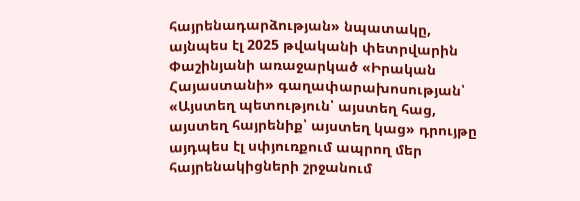հայրենադարձության» նպատակը, այնպես էլ 2025 թվականի փետրվարին Փաշինյանի առաջարկած «Իրական Հայաստանի» գաղափարախոսության՝ «Այստեղ պետություն՝ այստեղ հաց, այստեղ հայրենիք՝ այստեղ կաց» դրույթը այդպես էլ սփյուռքում ապրող մեր հայրենակիցների շրջանում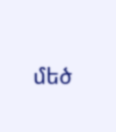մեծ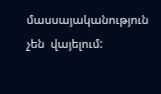մասսայականություն չեն  վայելում: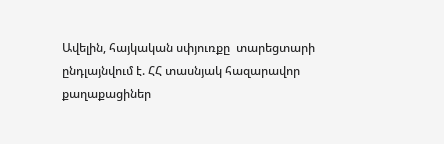Ավելին, հայկական սփյուռքը  տարեցտարի ընդլայնվում է. ՀՀ տասնյակ հազարավոր քաղաքացիներ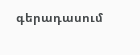գերադասում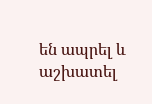են ապրել և աշխատել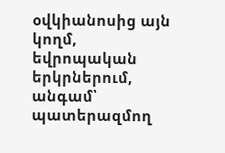օվկիանոսից այն կողմ, եվրոպական երկրներում, անգամ՝ պատերազմող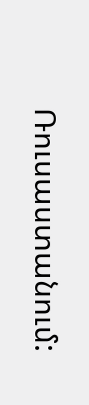Ռուսաստանում: